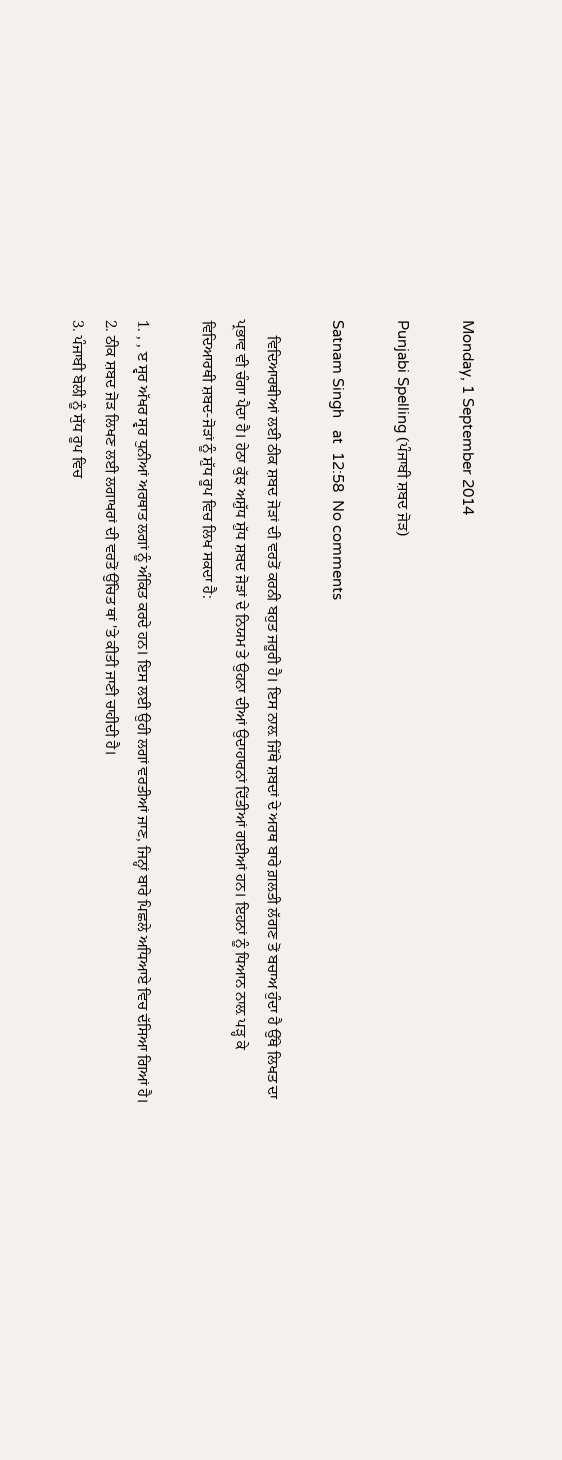Monday, 1 September 2014

Punjabi Spelling (ਪੰਜਾਬੀ ਸ਼ਬਦ ਜੋੜ)

Satnam Singh   at  12:58  No comments

    ਵਿਦਿਆਰਥੀਆਂ ਲਈ ਠੀਕ ਸ਼ਬਦ ਜੋੜਾਂ ਦੀ ਵਰਤੋਂ ਕਰਨੀ ਬਹੁਤ ਜਰੂਰੀ ਹੈ। ਇਸ ਨਾਲ਼ ਜਿੱਥੇ ਸ਼ਬਦਾਂ ਦੇ ਅਰਥ ਬਾਰੇ ਗ਼ਲਤੀ ਲੱਗਣ ਤੋਂ ਬਚਾਅ ਹੁੰਦਾ ਹੈ ਉੱਥੇ ਲਿਖਤ ਦਾ ਪ੍ਰਭਾਵ ਵੀ ਚੰਗਾ ਪੈਦਾ ਹੈ। ਹੇਠਾ ਕੁੱਝ ਅਸ਼ੁੱਧ ਸ਼ੁੱਧ ਸ਼ਬਦ ਜੋੜਾਂ ਦੇ ਨਿਯਮ ਤੇ ਉਹਨਾ ਦੀਆਂ ਉਦਾਹਾਰਨਾਂ ਦਿੱਤੀਆਂ ਗਈਆਂ ਹਨ। ਇਹਨਾਂ ਨੂੰ ਧਿਆਨ ਨਾਲ਼ ਪੜ੍ਹ ਕੇ ਵਿਦਿਆਰਥੀ ਸ਼ਬਦ-ਜੋੜਾਂ ਨੂੰ ਸ਼ੁੱਧ ਰੂਪ ਵਿਚ ਲਿਖ ਸਕਦਾ ਹੈ:

1. , , ੲ ਸ੍ਵਰ ਅੱਖਰ ਸ੍ਵਰ ਧੁਨੀਆਂ ਅਰਥਾਤ ਲਗਾਂ ਨੂੰ ਅੰਕਿਤ ਕਰਦੇ ਹਨ। ਇਸ ਲਈ ਉਹੀ ਲਗਾਂ ਵਰਤੀਆਂ ਜਾਣ, ਜਿਨ੍ਹਾਂ ਬਾਰੇ ਪਿਛਲੇ ਅਧਿਆਏ ਵਿਚ ਦੱਸਿਆ ਗਿਆਂ ਹੈ।
2. ਠੀਕ ਸ਼ਬਦ ਜੋੜ ਲਿਖਣ ਲਈ ਲਗਾਖਰਾਂ ਦੀ ਵਰਤੋਂ ਉੱਚਿਤ ਥਾਂ 'ਤੇ ਕੀਤੀ ਜਾਣੀ ਚਾਹੀਦੀ ਹੈ।
3. ਪੰਜਾਬੀ ਬੋਲੀ ਨੂੰ ਸੁੱਧ ਰੂਪ ਵਿਚ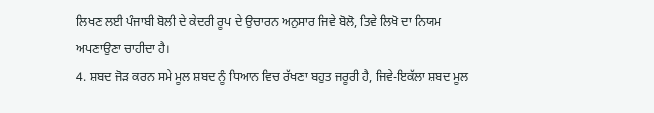ਲਿਖਣ ਲਈ ਪੰਜਾਬੀ ਬੋਲੀ ਦੇ ਕੇਦਰੀ ਰੂਪ ਦੇ ਉਚਾਰਨ ਅਨੁਸਾਰ ਜਿਵੇ ਬੋਲੋ, ਤਿਵੇ ਲਿਖੋ ਦਾ ਨਿਯਮ ਅਪਣਾਉਣਾ ਚਾਹੀਦਾ ਹੈ।
4. ਸ਼ਬਦ ਜੋੜ ਕਰਨ ਸਮੇ ਮੂਲ ਸ਼ਬਦ ਨੂੰ ਧਿਆਨ ਵਿਚ ਰੱਖਣਾ ਬਹੁਤ ਜਰੂਰੀ ਹੈ, ਜਿਵੇ-ਇਕੱਲਾ ਸ਼ਬਦ ਮੂਲ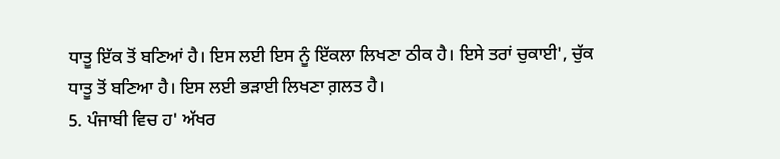ਧਾਤੂ ਇੱਕ ਤੋਂ ਬਣਿਆਂ ਹੈ। ਇਸ ਲਈ ਇਸ ਨੂੰ ਇੱਕਲਾ ਲਿਖਣਾ ਠੀਕ ਹੈ। ਇਸੇ ਤਰਾਂ ਚੁਕਾਈ', ਚੁੱਕ ਧਾਤੂ ਤੋਂ ਬਣਿਆ ਹੈ। ਇਸ ਲਈ ਭੜਾਈ ਲਿਖਣਾ ਗ਼ਲਤ ਹੈ।
5. ਪੰਜਾਬੀ ਵਿਚ ਹ' ਅੱਖਰ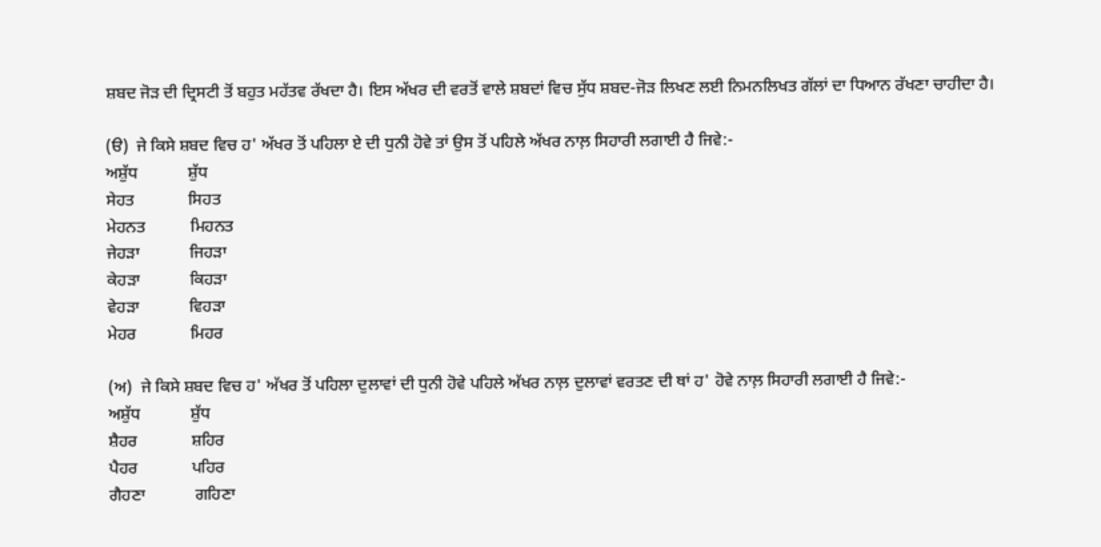ਸ਼ਬਦ ਜੋੜ ਦੀ ਦ੍ਰਿਸਟੀ ਤੋਂ ਬਹੁਤ ਮਹੱਤਵ ਰੱਖਦਾ ਹੈ। ਇਸ ਅੱਖਰ ਦੀ ਵਰਤੋਂ ਵਾਲੇ ਸ਼ਬਦਾਂ ਵਿਚ ਸੁੱਧ ਸ਼ਬਦ-ਜੋੜ ਲਿਖਣ ਲਈ ਨਿਮਨਲਿਖਤ ਗੱਲਾਂ ਦਾ ਧਿਆਨ ਰੱਖਣਾ ਚਾਹੀਦਾ ਹੈ।

(ੳ)  ਜੇ ਕਿਸੇ ਸ਼ਬਦ ਵਿਚ ਹ' ਅੱਖਰ ਤੋਂ ਪਹਿਲਾ ਏ ਦੀ ਧੁਨੀ ਹੋਵੇ ਤਾਂ ਉਸ ਤੋਂ ਪਹਿਲੇ ਅੱਖਰ ਨਾਲ਼ ਸਿਹਾਰੀ ਲਗਾਈ ਹੈ ਜਿਵੇ:-
ਅਸ਼ੁੱਧ            ਸ਼ੁੱਧ
ਸੇਹਤ             ਸਿਹਤ
ਮੇਹਨਤ           ਮਿਹਨਤ
ਜੇਹੜਾ            ਜਿਹੜਾ
ਕੇਹੜਾ            ਕਿਹੜਾ
ਵੇਹੜਾ            ਵਿਹੜਾ
ਮੇਹਰ             ਮਿਹਰ

(ਅ)  ਜੇ ਕਿਸੇ ਸ਼ਬਦ ਵਿਚ ਹ' ਅੱਖਰ ਤੋਂ ਪਹਿਲਾ ਦੁਲਾਵਾਂ ਦੀ ਧੁਨੀ ਹੋਵੇ ਪਹਿਲੇ ਅੱਖਰ ਨਾਲ਼ ਦੁਲਾਵਾਂ ਵਰਤਣ ਦੀ ਥਾਂ ਹ' ਹੋਵੇ ਨਾਲ਼ ਸਿਹਾਰੀ ਲਗਾਈ ਹੈ ਜਿਵੇ:-
ਅਸ਼ੁੱਧ            ਸ਼ੁੱਧ
ਸ਼ੈਹਰ             ਸ਼ਹਿਰ
ਪੈਹਰ             ਪਹਿਰ
ਗੈਹਣਾ            ਗਹਿਣਾ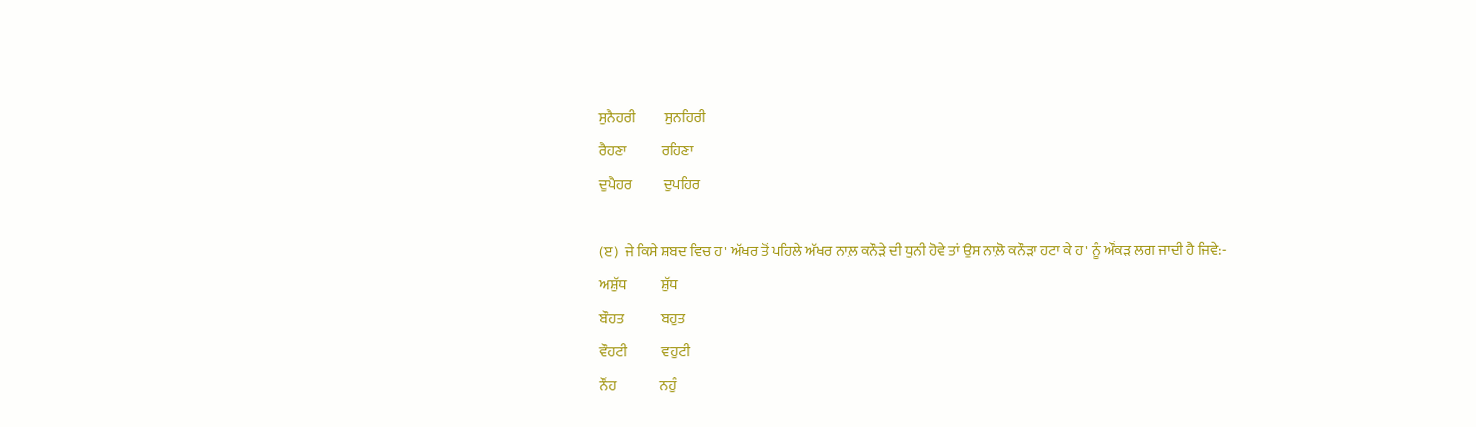ਸੁਨੈਹਰੀ          ਸੁਨਹਿਰੀ
ਰੈਹਣਾ            ਰਹਿਣਾ
ਦੁਪੈਹਰ           ਦੁਪਹਿਰ

(ੲ)  ਜੇ ਕਿਸੇ ਸ਼ਬਦ ਵਿਚ ਹ' ਅੱਖਰ ਤੋਂ ਪਹਿਲੇ ਅੱਖਰ ਨਾਲ਼ ਕਨੌੜੇ ਦੀ ਧੁਨੀ ਹੋਵੇ ਤਾਂ ਉਸ ਨਾਲ਼ੋ ਕਨੌੜਾ ਹਟਾ ਕੇ ਹ' ਨੂੰ ਔਂਕੜ ਲਗ ਜਾਦੀ ਹੈ ਜਿਵੇ:-
ਅਸ਼ੁੱਧ            ਸ਼ੁੱਧ
ਬੌਹਤ             ਬਹੁਤ
ਵੌਹਟੀ            ਵਹੁਟੀ
ਨੌਂਹ               ਨਹੁੰ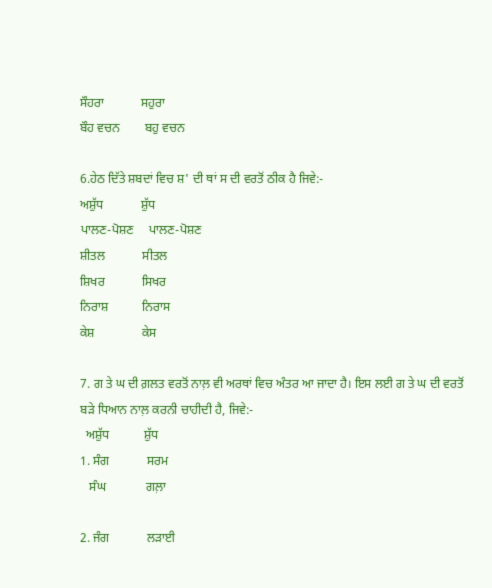ਸੌਹਰਾ            ਸਹੁਰਾ
ਬੌਹ ਵਚਨ        ਬਹੁ ਵਚਨ

6.ਹੇਠ ਦਿੱਤੇ ਸ਼ਬਦਾਂ ਵਿਚ ਸ਼' ਦੀ ਥਾਂ ਸ ਦੀ ਵਰਤੋਂ ਠੀਕ ਹੈ ਜਿਵੇ:-
ਅਸ਼ੁੱਧ            ਸ਼ੁੱਧ
ਪਾਲਣ-ਪੋਸ਼ਣ     ਪਾਲਣ-ਪੋਸ਼ਣ
ਸ਼ੀਤਲ            ਸੀਤਲ
ਸ਼ਿਖਰ            ਸਿਖਰ
ਨਿਰਾਸ਼           ਨਿਰਾਸ
ਕੇਸ਼               ਕੇਸ

7. ਗ ਤੇ ਘ ਦੀ ਗ਼ਲਤ ਵਰਤੋਂ ਨਾਲ਼ ਵੀ ਅਰਥਾਂ ਵਿਚ ਅੰਤਰ ਆ ਜਾਦਾ ਹੈ। ਇਸ ਲਈ ਗ ਤੇ ਘ ਦੀ ਵਰਤੋਂ ਬੜੇ ਧਿਆਨ ਨਾਲ਼ ਕਰਨੀ ਚਾਹੀਦੀ ਹੈ, ਜਿਵੇ:-
  ਅਸ਼ੁੱਧ           ਸ਼ੁੱਧ
1. ਸੰਗ            ਸਰਮ
   ਸੰਘ             ਗਲ਼ਾ

2. ਜੰਗ            ਲੜਾਈ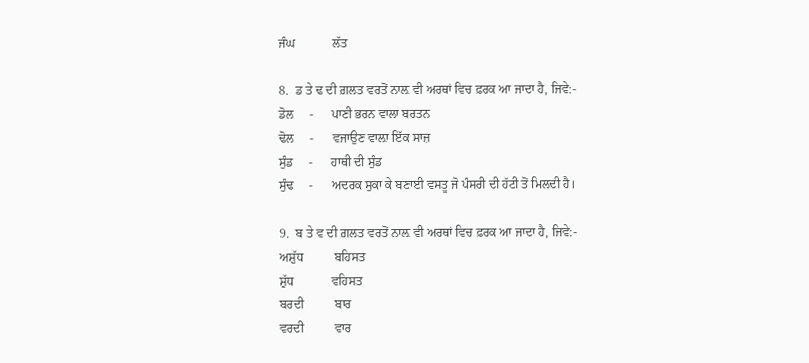ਜੰਘ            ਲੱਤ

8.  ਡ ਤੇ ਢ ਦੀ ਗ਼ਲਤ ਵਰਤੋਂ ਨਾਲ਼ ਵੀ ਅਰਥਾਂ ਵਿਚ ਫ਼ਰਕ ਆ ਜਾਦਾ ਹੈ, ਜਿਵੇ:-
ਡੋਲ     -      ਪਾਣੀ ਭਰਨ ਵਾਲਾ ਬਰਤਨ
ਢੋਲ     -      ਵਜਾਉਣ ਵਾਲ਼ਾ ਇੱਕ ਸਾਜ਼
ਸੁੰਡ     -      ਹਾਥੀ ਦੀ ਸੁੰਡ
ਸੁੰਢ     -      ਅਦਰਕ ਸੁਕਾ ਕੇ ਬਣਾਈ ਵਸਤੂ ਜੋ ਪੰਸਰੀ ਦੀ ਹੱਟੀ ਤੋਂ ਮਿਲਦੀ ਹੈ।

9.  ਬ ਤੇ ਵ ਦੀ ਗ਼ਲਤ ਵਰਤੋਂ ਨਾਲ਼ ਵੀ ਅਰਥਾਂ ਵਿਚ ਫ਼ਰਕ ਆ ਜਾਦਾ ਹੈ, ਜਿਵੇ:-
ਅਸ਼ੁੱਧ          ਬਹਿਸਤ
ਸ਼ੁੱਧ            ਵਹਿਸਤ
ਬਰਦੀ          ਬਾਰ
ਵਰਦੀ          ਵਾਰ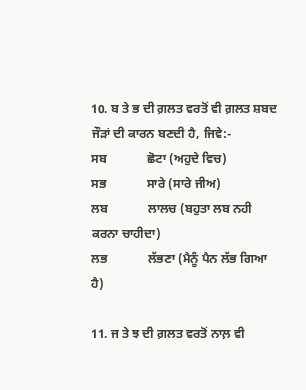10. ਬ ਤੇ ਭ ਦੀ ਗ਼ਲਤ ਵਰਤੋਂ ਵੀ ਗ਼ਲਤ ਸ਼ਬਦ ਜੌੜਾਂ ਦੀ ਕਾਰਨ ਬਣਦੀ ਹੈ, ਜਿਵੇ:-
ਸਬ             ਛੋਟਾ (ਅਹੁਦੇ ਵਿਚ)
ਸਭ             ਸਾਰੇ (ਸਾਰੇ ਜੀਅ)
ਲਬ             ਲਾਲਚ (ਬਹੁਤਾ ਲਬ ਨਹੀ ਕਰਨਾ ਚਾਹੀਦਾ)
ਲਭ             ਲੱਭਣਾ (ਮੈਨੂੰ ਪੈਨ ਲੱਭ ਗਿਆ ਹੈ)

11. ਜ ਤੇ ਝ ਦੀ ਗ਼ਲਤ ਵਰਤੋਂ ਨਾਲ਼ ਵੀ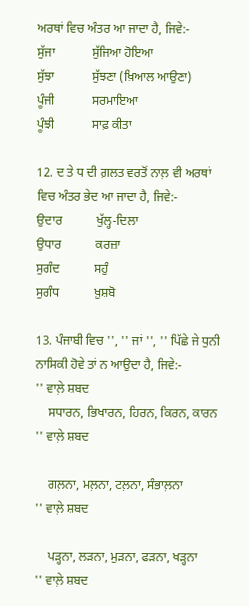ਅਰਥਾਂ ਵਿਚ ਅੰਤਰ ਆ ਜਾਦਾ ਹੈ, ਜਿਵੇ:-
ਸੁੱਜਾ            ਸੁੱਜਿਆ ਹੋਇਆ
ਸੁੱਝਾ            ਸੁੱਝਣਾ (ਖ਼ਿਆਲ ਆਉਣਾ)
ਪੂੰਜੀ            ਸਰਮਾਇਆ
ਪੂੰਝੀ            ਸਾਫ਼ ਕੀਤਾ

12. ਦ ਤੇ ਧ ਦੀ ਗ਼ਲਤ ਵਰਤੋਂ ਨਾਲ਼ ਵੀ ਅਰਥਾਂ ਵਿਚ ਅੰਤਰ ਭੇਦ ਆ ਜਾਦਾ ਹੈ, ਜਿਵੇ:-
ਉਦਾਰ           ਖੁੱਲ੍ਹ-ਦਿਲਾ
ਉਧਾਰ           ਕਰਜ਼ਾ
ਸੁਗੰਦ           ਸਹੁੰ
ਸੁਗੰਧ           ਖ਼ੁਸ਼ਬੋ

13. ਪੰਜਾਬੀ ਵਿਚ '', '' ਜਾਂ '', '' ਪਿੱਛੇ ਜੇ ਧੁਨੀ ਨਾਸਿਕੀ ਹੋਵੇ ਤਾਂ ਨ ਆਉਦਾ ਹੈ, ਜਿਵੇ:-
'' ਵਾਲ਼ੇ ਸ਼ਬਦ
    ਸਧਾਰਨ, ਭਿਖਾਰਨ, ਹਿਰਨ, ਕਿਰਨ, ਕਾਰਨ
'' ਵਾਲ਼ੇ ਸ਼ਬਦ

    ਗਲ਼ਨਾ, ਮਲ਼ਨਾ, ਟਲ਼ਨਾ, ਸੰਭਾਲ਼ਨਾ
'' ਵਾਲ਼ੇ ਸ਼ਬਦ

    ਪੜ੍ਹਨਾ, ਲੜਨਾ, ਮੁੜਨਾ, ਫੜਨਾ, ਖੜ੍ਹਨਾ
'' ਵਾਲ਼ੇ ਸ਼ਬਦ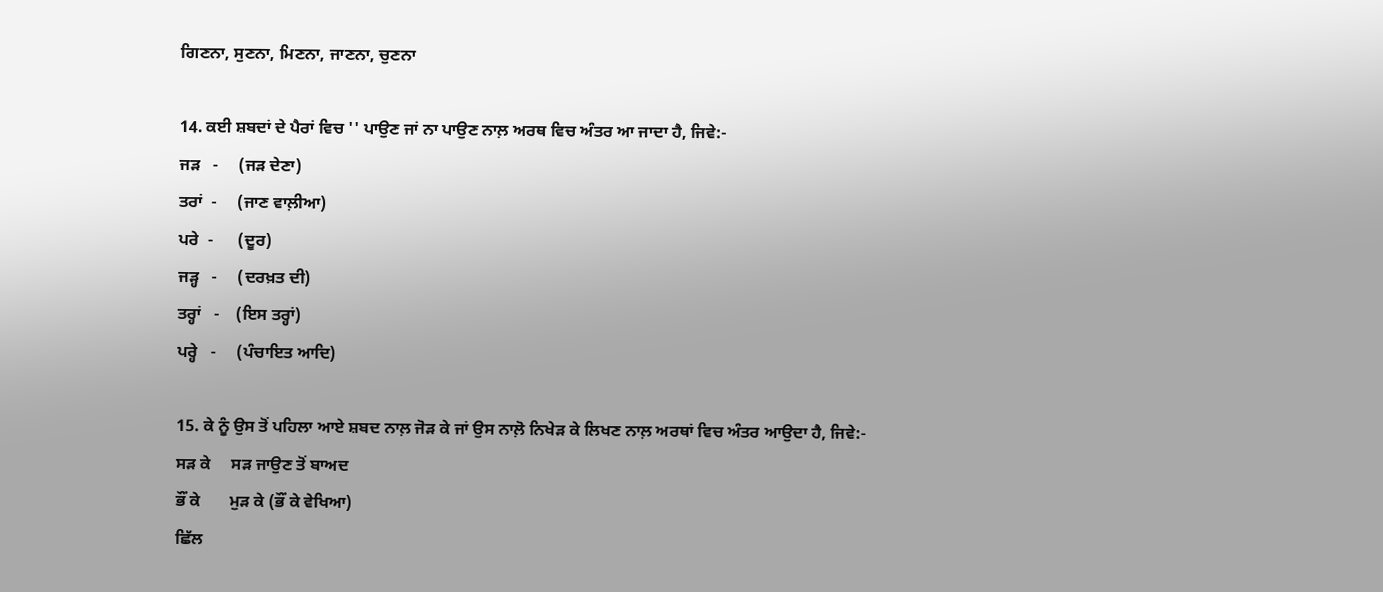ਗਿਣਨਾ, ਸੁਣਨਾ, ਮਿਣਨਾ, ਜਾਣਨਾ, ਚੁਣਨਾ

14. ਕਈ ਸ਼ਬਦਾਂ ਦੇ ਪੈਰਾਂ ਵਿਚ '' ਪਾਉਣ ਜਾਂ ਨਾ ਪਾਉਣ ਨਾਲ਼ ਅਰਥ ਵਿਚ ਅੰਤਰ ਆ ਜਾਦਾ ਹੈ, ਜਿਵੇ:-
ਜੜ   -     (ਜੜ ਦੇਣਾ)
ਤਰਾਂ  -     (ਜਾਣ ਵਾਲ਼ੀਆ)
ਪਰੇ  -      (ਦੂਰ)
ਜੜ੍ਹ   -     (ਦਰਖ਼ਤ ਦੀ)
ਤਰ੍ਹਾਂ   -    (ਇਸ ਤਰ੍ਹਾਂ)
ਪਰ੍ਹੇ   -     (ਪੰਚਾਇਤ ਆਦਿ)

15. ਕੇ ਨੂੰ ਉਸ ਤੋਂ ਪਹਿਲਾ ਆਏ ਸ਼ਬਦ ਨਾਲ਼ ਜੋੜ ਕੇ ਜਾਂ ਉਸ ਨਾਲ਼ੋ ਨਿਖੇੜ ਕੇ ਲਿਖਣ ਨਾਲ਼ ਅਰਥਾਂ ਵਿਚ ਅੰਤਰ ਆਉਦਾ ਹੈ, ਜਿਵੇ:-
ਸੜ ਕੇ     ਸੜ ਜਾਉਣ ਤੋਂ ਬਾਅਦ
ਭੌਂ ਕੇ       ਮੁੜ ਕੇ (ਭੌਂ ਕੇ ਵੇਖਿਆ)
ਛਿੱਲ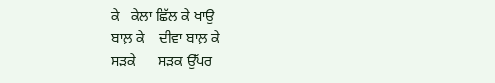ਕੇ   ਕੇਲਾ ਛਿੱਲ ਕੇ ਖਾਉ
ਬਾਲ਼ ਕੇ    ਦੀਵਾ ਬਾਲ਼ ਕੇ
ਸੜਕੇ      ਸੜਕ ਉੱਪਰ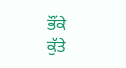ਭੌਂਕੇ         ਕੁੱਤੇ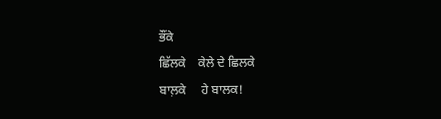ਭੌਂਕੇ
ਛਿੱਲਕੇ    ਕੇਲੇ ਦੇ ਛਿਲਕੇ
ਬਾਲ਼ਕੇ     ਹੇ ਬਾਲਕ!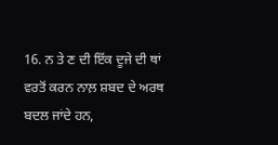16. ਨ ਤੇ ਣ ਦੀ ਇੱਕ ਦੂਜੇ ਦੀ ਥਾਂ ਵਰਤੋਂ ਕਰਨ ਨਾਲ਼ ਸ਼ਬਦ ਦੇ ਅਰਥ ਬਦਲ ਜਾਂਦੇ ਹਨ,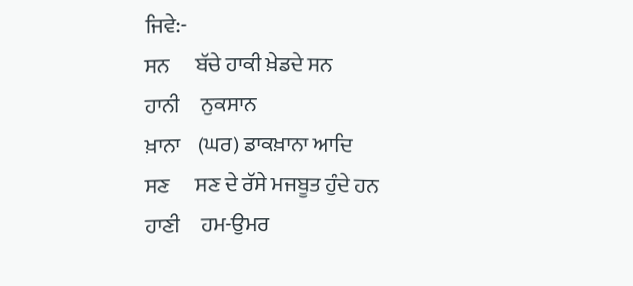ਜਿਵੇ:-
ਸਨ      ਬੱਚੇ ਹਾਕੀ ਖ਼ੇਡਦੇ ਸਨ
ਹਾਨੀ     ਨੁਕਸਾਨ
ਖ਼ਾਨਾ    (ਘਰ) ਡਾਕਖ਼ਾਨਾ ਆਦਿ
ਸਣ      ਸਣ ਦੇ ਰੱਸੇ ਮਜਬੂਤ ਹੁੰਦੇ ਹਨ
ਹਾਣੀ     ਹਮ-ਉਮਰ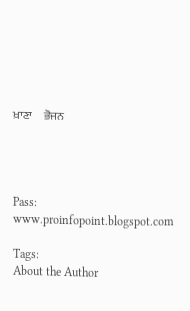ਖ਼ਾਣਾ     ਭੋਜਨ




Pass: www.proinfopoint.blogspot.com

Tags:
About the Author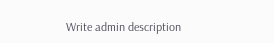Write admin description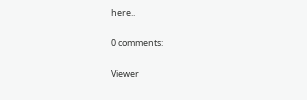here..

0 comments:

Viewer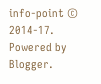info-point © 2014-17. Powered by Blogger.